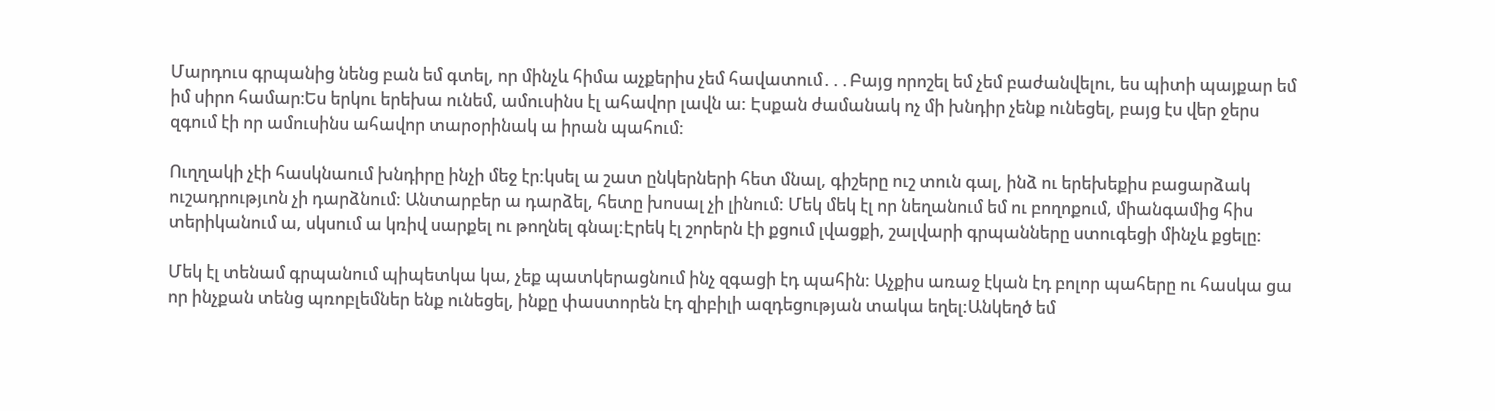Մարդուս գրպանից նենց բան եմ գտել, որ մինչև հիմա աչքերիս չեմ հավատում․․․Բայց որոշել եմ չեմ բաժանվելու, ես պիտի պայքար եմ իմ սիրո համար։Ես երկու երեխա ունեմ, ամուսինս էլ ահավոր լավն ա: Էսքան ժամանակ ոչ մի խնդիր չենք ունեցել, բայց էս վեր ջերս զգում էի որ ամուսինս ահավոր տարօրինակ ա իրան պահում:

Ուղղակի չէի հասկնաում խնդիրը ինչի մեջ էր:կսել ա շատ ընկերների հետ մնալ, գիշերը ուշ տուն գալ, ինձ ու երեխեքիս բացարձակ ուշադրությւոն չի դարձնում: Անտարբեր ա դարձել, հետը խոսալ չի լինում: Մեկ մեկ էլ որ նեղանում եմ ու բողոքում, միանգամից հիս տերիկանում ա, սկսում ա կռիվ սարքել ու թողնել գնալ:Էրեկ էլ շորերն էի քցում լվացքի, շալվարի գրպանները ստուգեցի մինչև քցելը:

Մեկ էլ տենամ գրպանում պիպետկա կա, չեք պատկերացնում ինչ զգացի էդ պահին: Աչքիս առաջ էկան էդ բոլոր պահերը ու հասկա ցա որ ինչքան տենց պռոբլեմներ ենք ունեցել, ինքը փաստորեն էդ զիբիլի ազդեցության տակա եղել:Անկեղծ եմ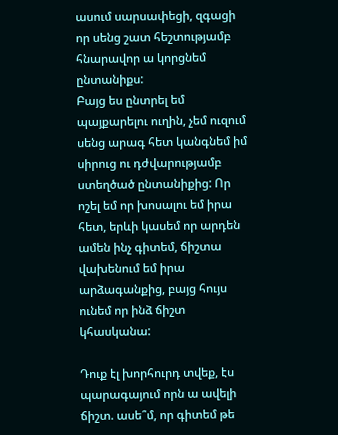ասում սարսափեցի, զգացի որ սենց շատ հեշտությամբ հնարավոր ա կորցնեմ ընտանիքս:
Բայց ես ընտրել եմ պայքարելու ուղին, չեմ ուզում սենց արագ հետ կանգնեմ իմ սիրուց ու դժվարությամբ ստեղծած ընտանիքից: Որ ոշել եմ որ խոսալու եմ իրա հետ, երևի կասեմ որ արդեն ամեն ինչ գիտեմ, ճիշտա վախենում եմ իրա արձագանքից, բայց հույս ունեմ որ ինձ ճիշտ կհասկանա:

Դուք էլ խորհուրդ տվեք, էս պարագայում որն ա ավելի ճիշտ. ասե՞մ, որ գիտեմ թե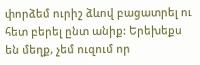փորձեմ ուրիշ ձևով բացատրել ու հետ բերել ընտ անիք: Երեխեքս են մեղք, չեմ ուզում որ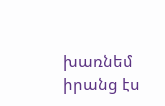խառնեմ իրանց էս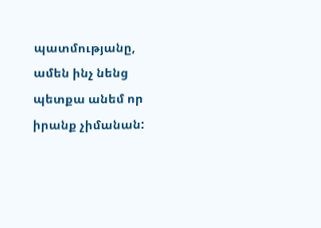պատմությանը, ամեն ինչ նենց պետքա անեմ որ իրանք չիմանան: